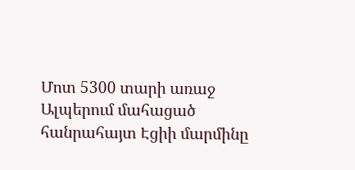Մոտ 5300 տարի առաջ Ալպերում մահացած հանրահայտ Էցիի մարմինը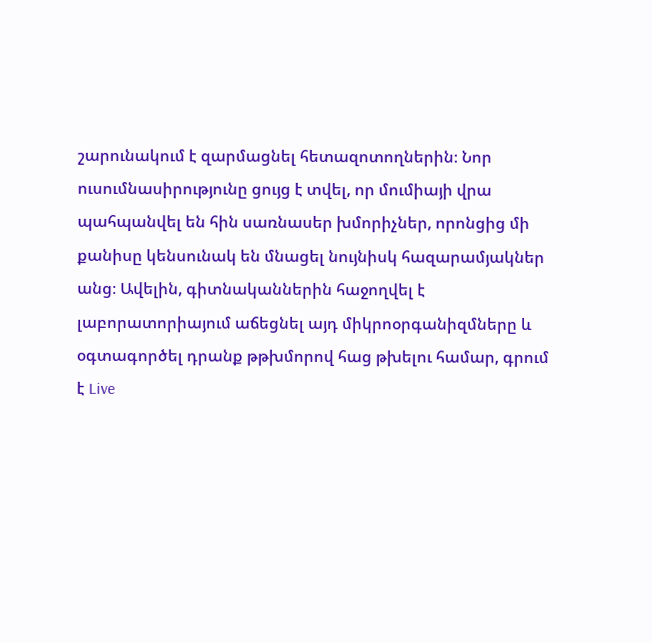շարունակում է զարմացնել հետազոտողներին։ Նոր ուսումնասիրությունը ցույց է տվել, որ մումիայի վրա պահպանվել են հին սառնասեր խմորիչներ, որոնցից մի քանիսը կենսունակ են մնացել նույնիսկ հազարամյակներ անց։ Ավելին, գիտնականներին հաջողվել է լաբորատորիայում աճեցնել այդ միկրոօրգանիզմները և օգտագործել դրանք թթխմորով հաց թխելու համար, գրում է Live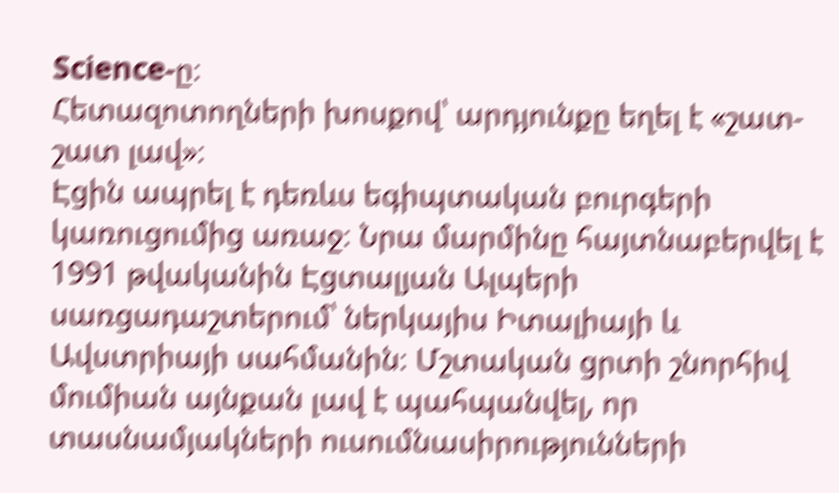Science-ը։
Հետազոտողների խոսքով՝ արդյունքը եղել է «շատ-շատ լավ»։
Էցին ապրել է դեռևս եգիպտական բուրգերի կառուցումից առաջ։ Նրա մարմինը հայտնաբերվել է 1991 թվականին Էցտալյան Ալպերի սառցադաշտերում՝ ներկայիս Իտալիայի և Ավստրիայի սահմանին։ Մշտական ցրտի շնորհիվ մումիան այնքան լավ է պահպանվել, որ տասնամյակների ուսումնասիրությունների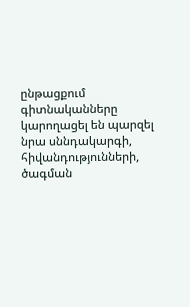ընթացքում գիտնականները կարողացել են պարզել նրա սննդակարգի, հիվանդությունների, ծագման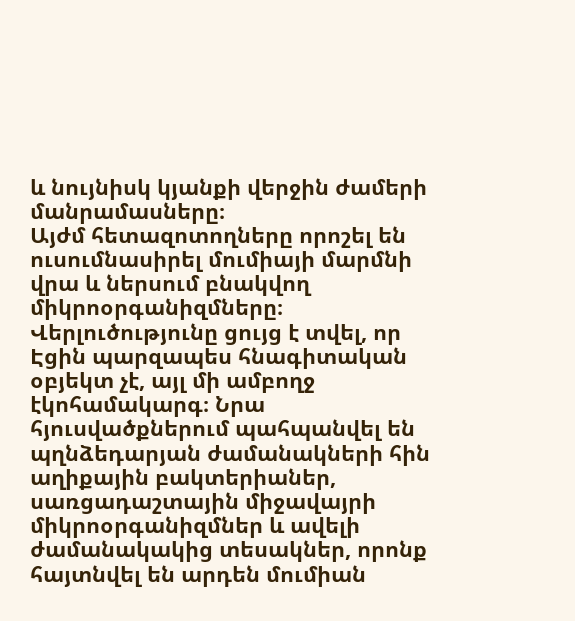և նույնիսկ կյանքի վերջին ժամերի մանրամասները։
Այժմ հետազոտողները որոշել են ուսումնասիրել մումիայի մարմնի վրա և ներսում բնակվող միկրոօրգանիզմները։ Վերլուծությունը ցույց է տվել, որ Էցին պարզապես հնագիտական օբյեկտ չէ, այլ մի ամբողջ էկոհամակարգ։ Նրա հյուսվածքներում պահպանվել են պղնձեդարյան ժամանակների հին աղիքային բակտերիաներ, սառցադաշտային միջավայրի միկրոօրգանիզմներ և ավելի ժամանակակից տեսակներ, որոնք հայտնվել են արդեն մումիան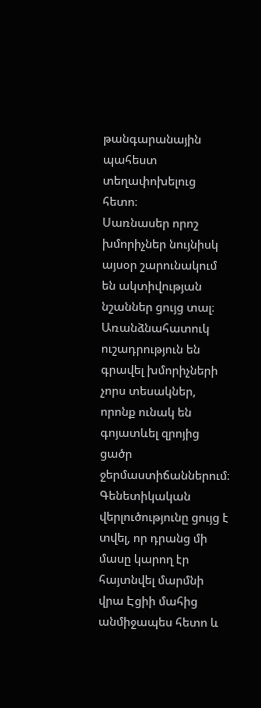թանգարանային պահեստ տեղափոխելուց հետո։
Սառնասեր որոշ խմորիչներ նույնիսկ այսօր շարունակում են ակտիվության նշաններ ցույց տալ։
Առանձնահատուկ ուշադրություն են գրավել խմորիչների չորս տեսակներ, որոնք ունակ են գոյատևել զրոյից ցածր ջերմաստիճաններում։ Գենետիկական վերլուծությունը ցույց է տվել, որ դրանց մի մասը կարող էր հայտնվել մարմնի վրա Էցիի մահից անմիջապես հետո և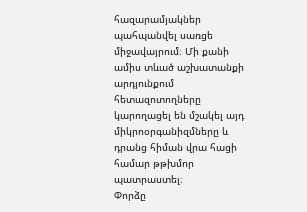հազարամյակներ պահպանվել սառցե միջավայրում։ Մի քանի ամիս տևած աշխատանքի արդյունքում հետազոտողները կարողացել են մշակել այդ միկրոօրգանիզմները և դրանց հիման վրա հացի համար թթխմոր պատրաստել։
Փորձը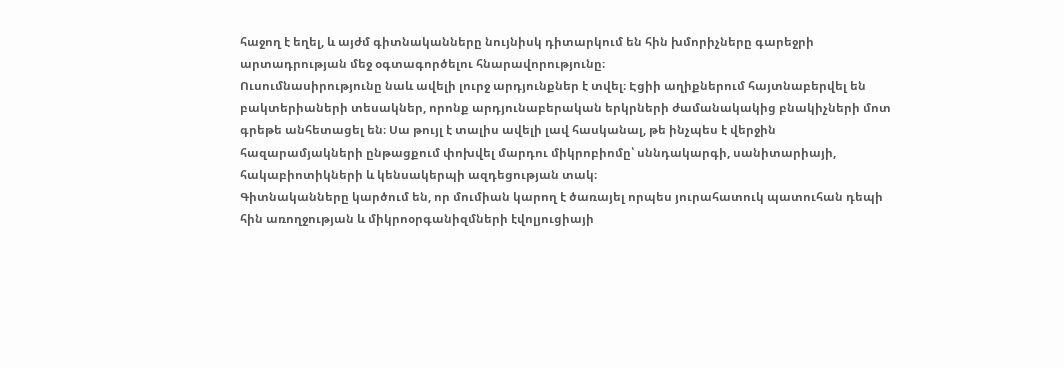հաջող է եղել, և այժմ գիտնականները նույնիսկ դիտարկում են հին խմորիչները գարեջրի արտադրության մեջ օգտագործելու հնարավորությունը։
Ուսումնասիրությունը նաև ավելի լուրջ արդյունքներ է տվել։ Էցիի աղիքներում հայտնաբերվել են բակտերիաների տեսակներ, որոնք արդյունաբերական երկրների ժամանակակից բնակիչների մոտ գրեթե անհետացել են։ Սա թույլ է տալիս ավելի լավ հասկանալ, թե ինչպես է վերջին հազարամյակների ընթացքում փոխվել մարդու միկրոբիոմը՝ սննդակարգի, սանիտարիայի, հակաբիոտիկների և կենսակերպի ազդեցության տակ։
Գիտնականները կարծում են, որ մումիան կարող է ծառայել որպես յուրահատուկ պատուհան դեպի հին առողջության և միկրոօրգանիզմների էվոլյուցիայի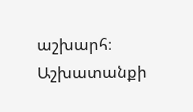աշխարհ։
Աշխատանքի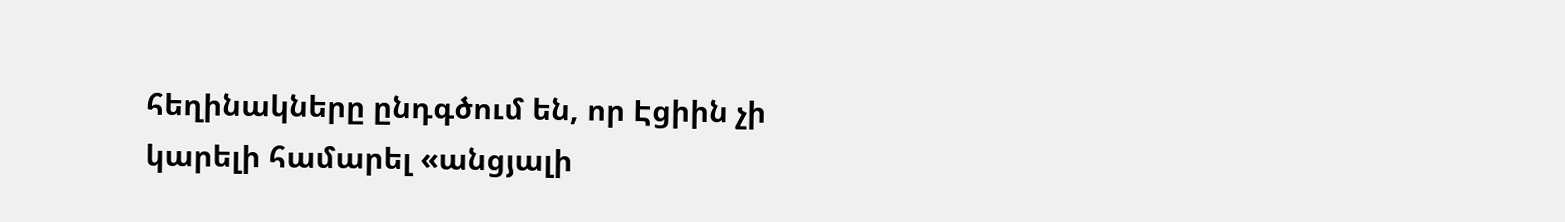հեղինակները ընդգծում են, որ Էցիին չի կարելի համարել «անցյալի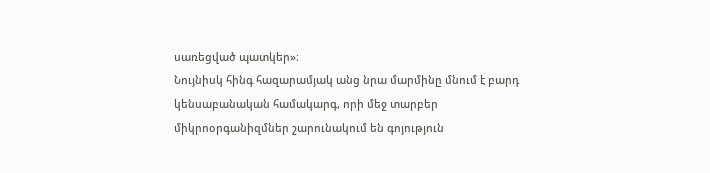սառեցված պատկեր»։
Նույնիսկ հինգ հազարամյակ անց նրա մարմինը մնում է բարդ կենսաբանական համակարգ, որի մեջ տարբեր միկրոօրգանիզմներ շարունակում են գոյություն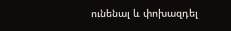ունենալ և փոխազդել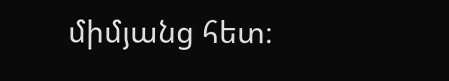միմյանց հետ։